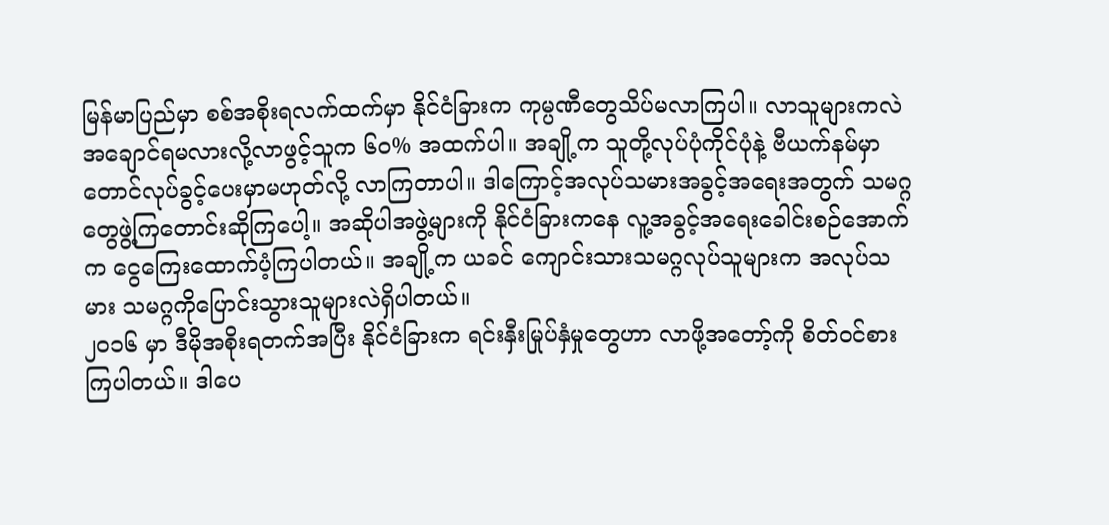မြန်မာပြည်မှာ စစ်အစိုးရလက်ထက်မှာ နိုင်ငံခြားက ကုမ္ပဏီတွေသိပ်မလာကြပါ။ လာသူများကလဲအချောင်ရမလားလို့လာဖွင့်သူက ၆၀% အထက်ပါ။ အချို့က သူတို့လုပ်ပုံကိုင်ပုံနဲ့ ဗီယက်နမ်မှာတောင်လုပ်ခွင့်ပေးမှာမဟုတ်လို့ လာကြတာပါ။ ဒါကြောင့်အလုပ်သမားအခွင့်အရေးအတွက် သမဂ္ဂတွေဖွဲ့ကြတောင်းဆိုကြပေါ့။ အဆိုပါအဖွဲ့များကို နိုင်ငံခြားကနေ လူ့အခွင့်အရေးခေါင်းစဉ်အောက်က ငွေကြေးထောက်ပံ့ကြပါတယ်။ အချို့က ယခင် ကျောင်းသားသမဂ္ဂလုပ်သူများက အလုပ်သမား သမဂ္ဂကိုပြောင်းသွားသူများလဲရှိပါတယ်။
၂၀၁၆ မှာ ဒီမိုအစိုးရတက်အပြီး နိုင်ငံခြားက ရင်းနှီးမြုပ်နှံမှုတွေဟာ လာဖို့အတော့်ကို စိတ်ဝင်စားကြပါတယ်။ ဒါပေ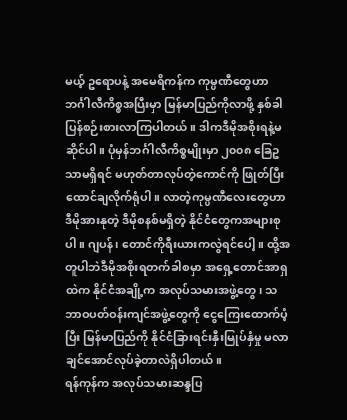မယ့် ဥရောပနဲ့ အမေရိကန်က ကုမ္ပဏီတွေဟာ ဘင်္ဂါလီကိစ္စအပြီးမှာ မြန်မာပြည်ကိုလာဖို့ နှစ်ခါပြန်စဉ်းစားလာကြပါတယ်။ ဒါကဒီမိုအစိုးရနဲ့မဆိုင်ပါ။ ပုံမှန်ဘင်္ဂါလီကိစ္စမျိုးမှာ ၂၀၀၈ ခြေဥသာမရှိရင် မဟုတ်တာလုပ်တဲ့ကောင်ကို ဖြုတ်ပြီးထောင်ချလိုက်ရုံပါ။ လာတဲ့ကုမ္ပဏီလေးတွေဟာ ဒီမိုအားနုတဲ့ ဒီမိုစနစ်မရှိတဲ့ နိုင်ငံတွေကအများစုပါ။ ဂျပန်၊ တောင်ကိုရီးယားကလွဲရင်ပေါ့။ ထို့အတူပါဘဲဒီမိုအစိုးရတက်ခါစမှာ အရှေ့တောင်အာရှထဲက နိုင်ငံအချို့က အလုပ်သမားအဖွဲ့တွေ၊ သဘာဝပတ်ဝန်းကျင်အဖွဲ့တွေကို ငွေကြေးထောက်ပံ့ပြီး မြန်မာပြည်ကို နိုင်ငံခြားရင်းနှီးမြုပ်နှံမှု မလာချင်အောင်လုပ်ခဲ့တာလဲရှိပါတယ်။
ရန်ကုန်က အလုပ်သမားဆန္ဒပြ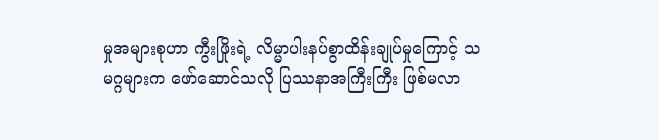မှုအများစုဟာ ကွီးဖြိုးရဲ့ လိမ္မာပါးနပ်စွာထိန်းချုပ်မှုကြောင့် သမဂ္ဂများက ဖော်ဆောင်သလို ပြဿနာအကြီးကြီး ဖြစ်မလာ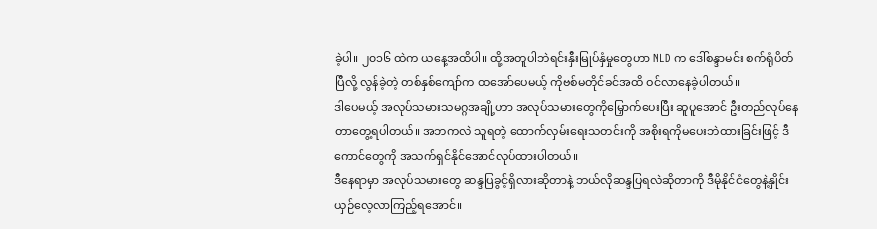ခဲ့ပါ။ ၂၀၁၆ ထဲက ယနေ့အထိပါ။ ထို့အတူပါဘဲရင်းနှီးမြုပ်နှံမှုတွေဟာ NLD က ဒေါ်စန္ဒာမင်း စက်ရုံပိတ်ပြီလို့ လွန်ခဲ့တဲ့ တစ်နှစ်ကျော်က ထအော်ပေမယ့် ကိုဗစ်မတိုင်ခင်အထိ ဝင်လာနေခဲ့ပါတယ်။
ဒါပေမယ့် အလုပ်သမားသမဂ္ဂအချို့ဟာ အလုပ်သမားတွေကိုမြှောက်ပေးပြီး ဆူပူအောင် ဦးတည်လုပ်နေတာတွေ့ရပါတယ်။ အဘကလဲ သူရတဲ့ ထောက်လှမ်းရေးသတင်းကို အစိုးရကိုမပေးဘဲထားခြင်းဖြင့် ဒီကောင်တွေကို အသက်ရှင်နိုင်အောင်လုပ်ထားပါတယ်။
ဒီနေရာမှာ အလုပ်သမားတွေ ဆန္ဒပြခွင့်ရှိလားဆိုတာနဲ့ ဘယ်လိုဆန္ဒပြရလဲဆိုတာကို ဒီမိုနိုင်ငံတွေနဲ့နှိုင်းယှဉ်လေ့လာကြည့်ရအောင်။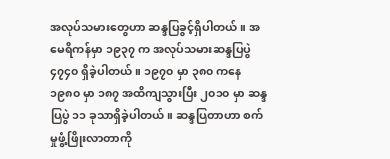အလုပ်သမားတွေဟာ ဆန္ဒပြခွင့်ရှိပါတယ်။ အမေရိကန်မှာ ၁၉၃၇ က အလုပ်သမားဆန္ဒပြပွဲ ၄၇၄၀ ရှိခဲ့ပါတယ်။ ၁၉၇၀ မှာ ၃၈၀ ကနေ ၁၉၈၀ မှာ ၁၈၇ အထိကျသွားပြီး ၂၀၁၀ မှာ ဆန္ဒပြပွဲ ၁၁ ခုသာရှိခဲ့ပါတယ်။ ဆန္ဒပြတာဟာ စက်မှုဖွံ့ဖြိုးလာတာကို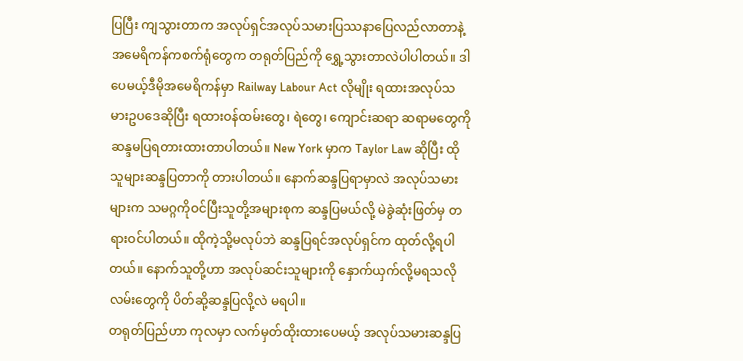ပြပြီး ကျသွားတာက အလုပ်ရှင်အလုပ်သမားပြဿနာပြေလည်လာတာနဲ့ အမေရိကန်ကစက်ရုံတွေက တရုတ်ပြည်ကို ရွှေ့သွားတာလဲပါပါတယ်။ ဒါပေမယ့်ဒီမိုအမေရိကန်မှာ Railway Labour Act လိုမျိုး ရထားအလုပ်သမားဥပဒေဆိုပြီး ရထားဝန်ထမ်းတွေ၊ ရဲတွေ၊ ကျောင်းဆရာ ဆရာမတွေကို ဆန္ဒမပြရတားထားတာပါတယ်။ New York မှာက Taylor Law ဆိုပြီး ထိုသူများဆန္ဒပြတာကို တားပါတယ်။ နောက်ဆန္ဒပြရာမှာလဲ အလုပ်သမားများက သမဂ္ဂကိုဝင်ပြီးသူတို့အများစုက ဆန္ဒပြမယ်လို့ မဲခွဲဆုံးဖြတ်မှ တရားဝင်ပါတယ်။ ထိုကဲ့သို့မလုပ်ဘဲ ဆန္ဒပြရင်အလုပ်ရှင်က ထုတ်လို့ရပါတယ်။ နောက်သူတို့ဟာ အလုပ်ဆင်းသူများကို နှောက်ယှက်လို့မရသလိုလမ်းတွေကို ပိတ်ဆို့ဆန္ဒပြလို့လဲ မရပါ။
တရုတ်ပြည်ဟာ ကုလမှာ လက်မှတ်ထိုးထားပေမယ့် အလုပ်သမားဆန္ဒပြ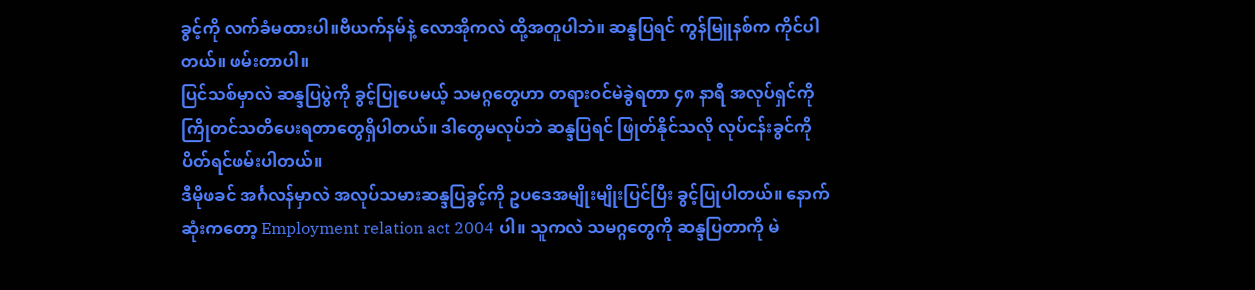ခွင့်ကို လက်ခံမထားပါ။ဗီယက်နမ်နဲ့ လောအိုကလဲ ထို့အတူပါဘဲ။ ဆန္ဒပြရင် ကွန်မြူနစ်က ကိုင်ပါတယ်။ ဖမ်းတာပါ။
ပြင်သစ်မှာလဲ ဆန္ဒပြပွဲကို ခွင့်ပြုပေမယ့် သမဂ္ဂတွေဟာ တရားဝင်မဲခွဲရတာ ၄၈ နာရီ အလုပ်ရှင်ကိုကြိုတင်သတိပေးရတာတွေရှိပါတယ်။ ဒါတွေမလုပ်ဘဲ ဆန္ဒပြရင် ဖြုတ်နိုင်သလို လုပ်ငန်းခွင်ကို ပိတ်ရင်ဖမ်းပါတယ်။
ဒီမိုဖခင် အင်္ဂလန်မှာလဲ အလုပ်သမားဆန္ဒပြခွင့်ကို ဥပဒေအမျိုးမျိုးပြင်ပြီး ခွင့်ပြုပါတယ်။ နောက်ဆုံးကတော့ Employment relation act 2004 ပါ။ သူကလဲ သမဂ္ဂတွေကို ဆန္ဒပြတာကို မဲ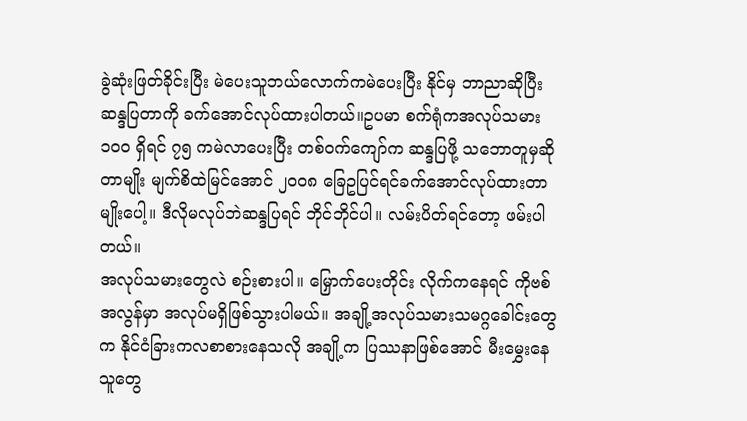ခွဲဆုံးဖြတ်ခိုင်းပြီး မဲပေးသူဘယ်လောက်ကမဲပေးပြီး နိုင်မှ ဘာညာဆိုပြီး ဆန္ဒပြတာကို ခက်အောင်လုပ်ထားပါတယ်။ဥပမာ စက်ရုံကအလုပ်သမား ၁၀၀ ရှိရင် ၇၅ ကမဲလာပေးပြီး တစ်ဝက်ကျော်က ဆန္ဒပြဖို့ သဘောတူမှဆိုတာမျိုး မျက်စိထဲမြင်အောင် ၂၀၀၈ ခြေဥပြင်ရင်ခက်အောင်လုပ်ထားတာမျိုးပေါ့။ ဒီလိုမလုပ်ဘဲဆန္ဒပြရင် ဘိုင်ဘိုင်ပါ။ လမ်းပိတ်ရင်တော့ ဖမ်းပါတယ်။
အလုပ်သမားတွေလဲ စဉ်းစားပါ။ မြှောက်ပေးတိုင်း လိုက်ကနေရင် ကိုဗစ်အလွန်မှာ အလုပ်မရှိဖြစ်သွားပါမယ်။ အချို့အလုပ်သမားသမဂ္ဂခေါင်းတွေက နိုင်ငံခြားကလစာစားနေသလို အချို့က ပြဿနာဖြစ်အောင် မီးမွှေးနေသူတွေ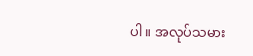ပါ။ အလုပ်သမား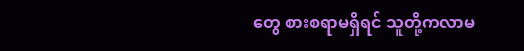တွေ စားစရာမရှိရင် သူတို့ကလာမ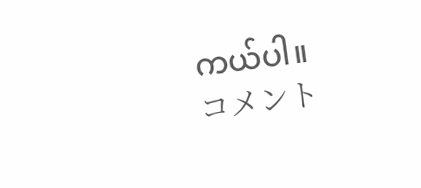ကယ်ပါ။
コメント